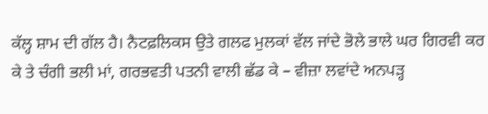ਕੱਲ੍ਹ ਸ਼ਾਮ ਦੀ ਗੱਲ ਹੈ। ਨੈਟਫ਼ਲਿਕਸ ਉਤੇ ਗਲਫ ਮੁਲਕਾਂ ਵੱਲ ਜਾਂਦੇ ਭੋਲੇ ਭਾਲੇ ਘਰ ਗਿਰਵੀ ਕਰ ਕੇ ਤੇ ਚੰਗੀ ਭਲੀ ਮਾਂ, ਗਰਭਵਤੀ ਪਤਨੀ ਵਾਲੀ ਛੱਡ ਕੇ – ਵੀਜ਼ਾ ਲਵਾਂਦੇ ਅਨਪੜ੍ਹ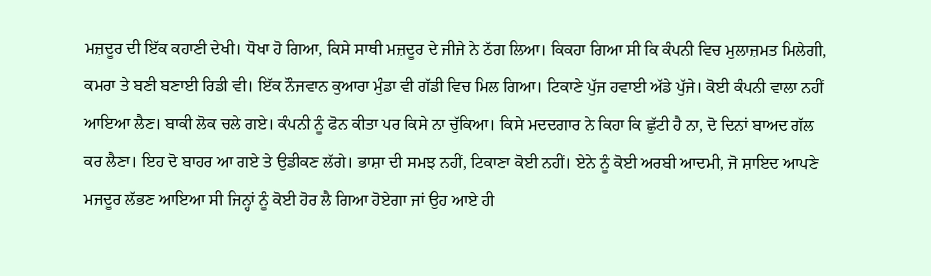ਮਜ਼ਦੂਰ ਦੀ ਇੱਕ ਕਹਾਣੀ ਦੇਖੀ। ਧੋਖਾ ਹੋ ਗਿਆ, ਕਿਸੇ ਸਾਥੀ ਮਜ਼ਦੂਰ ਦੇ ਜੀਜੇ ਨੇ ਠੱਗ ਲਿਆ। ਕਿਕਹਾ ਗਿਆ ਸੀ ਕਿ ਕੰਪਨੀ ਵਿਚ ਮੁਲਾਜ਼ਮਤ ਮਿਲੇਗੀ, ਕਮਰਾ ਤੇ ਬਣੀ ਬਣਾਈ ਰਿਡੀ ਵੀ। ਇੱਕ ਨੌਜਵਾਨ ਕੁਆਰਾ ਮੁੰਡਾ ਵੀ ਗੱਡੀ ਵਿਚ ਮਿਲ ਗਿਆ। ਟਿਕਾਣੇ ਪੁੱਜ ਹਵਾਈ ਅੱਡੇ ਪੁੱਜੇ। ਕੋਈ ਕੰਪਨੀ ਵਾਲਾ ਨਹੀਂ ਆਇਆ ਲੈਣ। ਬਾਕੀ ਲੋਕ ਚਲੇ ਗਏ। ਕੰਪਨੀ ਨੂੰ ਫੋਨ ਕੀਤਾ ਪਰ ਕਿਸੇ ਨਾ ਚੁੱਕਿਆ। ਕਿਸੇ ਮਦਦਗਾਰ ਨੇ ਕਿਹਾ ਕਿ ਛੁੱਟੀ ਹੈ ਨਾ, ਦੋ ਦਿਨਾਂ ਬਾਅਦ ਗੱਲ ਕਰ ਲੈਣਾ। ਇਹ ਦੋ ਬਾਹਰ ਆ ਗਏ ਤੇ ਉਡੀਕਣ ਲੱਗੇ। ਭਾਸ਼ਾ ਦੀ ਸਮਝ ਨਹੀਂ, ਟਿਕਾਣਾ ਕੋਈ ਨਹੀਂ। ਏਨੇ ਨੂੰ ਕੋਈ ਅਰਬੀ ਆਦਮੀ, ਜੋ ਸ਼ਾਇਦ ਆਪਣੇ ਮਜਦੂਰ ਲੱਭਣ ਆਇਆ ਸੀ ਜਿਨ੍ਹਾਂ ਨੂੰ ਕੋਈ ਹੋਰ ਲੈ ਗਿਆ ਹੋਏਗਾ ਜਾਂ ਉਹ ਆਏ ਹੀ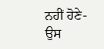ਨਹੀਂ ਹੋਣੇ- ਉਸ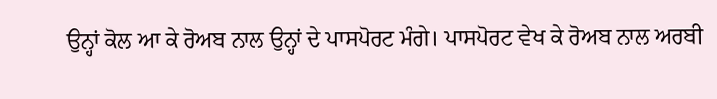ਉਨ੍ਹਾਂ ਕੋਲ ਆ ਕੇ ਰੋਅਬ ਨਾਲ ਉਨ੍ਹਾਂ ਦੇ ਪਾਸਪੋਰਟ ਮੰਗੇ। ਪਾਸਪੋਰਟ ਵੇਖ ਕੇ ਰੋਅਬ ਨਾਲ ਅਰਬੀ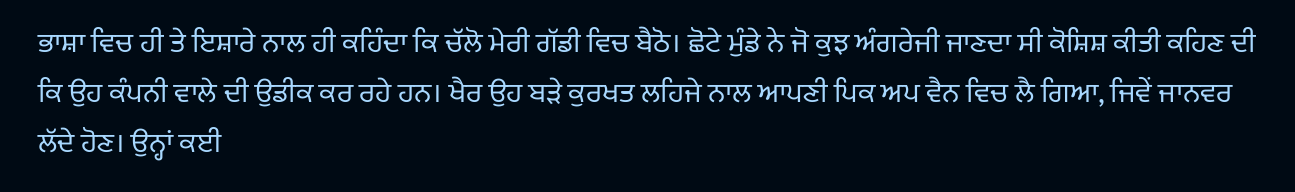ਭਾਸ਼ਾ ਵਿਚ ਹੀ ਤੇ ਇਸ਼ਾਰੇ ਨਾਲ ਹੀ ਕਹਿੰਦਾ ਕਿ ਚੱਲੋ ਮੇਰੀ ਗੱਡੀ ਵਿਚ ਬੈਠੋ। ਛੋਟੇ ਮੁੰਡੇ ਨੇ ਜੋ ਕੁਝ ਅੰਗਰੇਜੀ ਜਾਣਦਾ ਸੀ ਕੋਸ਼ਿਸ਼ ਕੀਤੀ ਕਹਿਣ ਦੀ ਕਿ ਉਹ ਕੰਪਨੀ ਵਾਲੇ ਦੀ ਉਡੀਕ ਕਰ ਰਹੇ ਹਨ। ਖੈਰ ਉਹ ਬੜੇ ਕੁਰਖਤ ਲਹਿਜੇ ਨਾਲ ਆਪਣੀ ਪਿਕ ਅਪ ਵੈਨ ਵਿਚ ਲੈ ਗਿਆ, ਜਿਵੇਂ ਜਾਨਵਰ ਲੱਦੇ ਹੋਣ। ਉਨ੍ਹਾਂ ਕਈ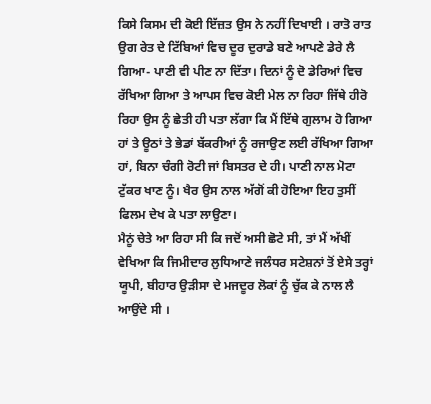ਕਿਸੇ ਕਿਸਮ ਦੀ ਕੋਈ ਇੱਜ਼ਤ ਉਸ ਨੇ ਨਹੀਂ ਦਿਖਾਈ । ਰਾਤੋ ਰਾਤ ਉਗ ਰੇਤ ਦੇ ਟਿੱਬਿਆਂ ਵਿਚ ਦੂਰ ਦੁਰਾਡੇ ਬਣੇ ਆਪਣੇ ਡੇਰੇ ਲੈ ਗਿਆ- ਪਾਣੀ ਵੀ ਪੀਣ ਨਾ ਦਿੱਤਾ। ਦਿਨਾਂ ਨੂੰ ਦੋ ਡੇਰਿਆਂ ਵਿਚ ਰੱਖਿਆ ਗਿਆ ਤੇ ਆਪਸ ਵਿਚ ਕੋਈ ਮੇਲ ਨਾ ਰਿਹਾ ਜਿੱਥੇ ਹੀਰੋ ਰਿਹਾ ਉਸ ਨੂੰ ਛੇਤੀ ਹੀ ਪਤਾ ਲੱਗਾ ਕਿ ਮੈਂ ਇੱਥੇ ਗੁਲਾਮ ਹੋ ਗਿਆ ਹਾਂ ਤੇ ਊਠਾਂ ਤੇ ਭੇਡਾਂ ਬੱਕਰੀਆਂ ਨੂੰ ਰਜਾਉਣ ਲਈ ਰੱਖਿਆ ਗਿਆ ਹਾਂ, ਬਿਨਾ ਚੰਗੀ ਰੋਟੀ ਜਾਂ ਬਿਸਤਰ ਦੇ ਹੀ। ਪਾਣੀ ਨਾਲ ਮੋਟਾ ਟੁੱਕਰ ਖਾਣ ਨੂੰ। ਖੈਰ ਉਸ ਨਾਲ ਅੱਗੋਂ ਕੀ ਹੋਇਆ ਇਹ ਤੁਸੀਂ ਫਿਲਮ ਦੇਖ ਕੇ ਪਤਾ ਲਾਉਣਾ।
ਮੈਨੂਂ ਚੇਤੇ ਆ ਰਿਹਾ ਸੀ ਕਿ ਜਦੋਂ ਅਸੀ ਛੋਟੇ ਸੀ, ਤਾਂ ਮੈਂ ਅੱਖੀਂ ਵੇਖਿਆ ਕਿ ਜਿਮੀਦਾਰ ਲੁਧਿਆਣੇ ਜਲੰਧਰ ਸਟੇਸ਼ਨਾਂ ਤੋਂ ਏਸੇ ਤਰ੍ਹਾਂ ਯੂਪੀ, ਬੀਹਾਰ ਉੜੀਸਾ ਦੇ ਮਜਦੂਰ ਲੋਕਾਂ ਨੂੰ ਚੁੱਕ ਕੇ ਨਾਲ ਲੈ ਆਉਂਦੇ ਸੀ ।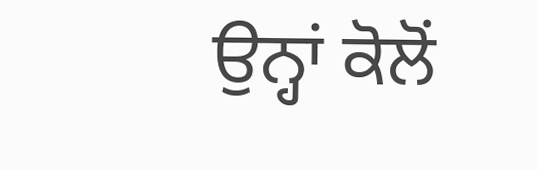ਉਨ੍ਹਾਂ ਕੋਲੋਂ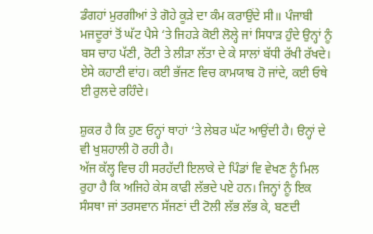ਡੰਗਹਾਂ ਮੁਰਗੀਆਂ ਤੇ ਗੋਹੇ ਕੂੜੇ ਦਾ ਕੰਮ ਕਰਾਉਂਦੇ ਸੀ॥ ਪੰਜਾਬੀ ਮਜਦੂਰਾਂ ਤੋਂ ਘੱਟ ਪੈਸੇ ‘ਤੇ ਜਿਹੜੇ ਕੋਈ ਲੋਲ੍ਹੇ ਜਾਂ ਸਿਧਾੜ ਹੁੰਦੇ ਉਨ੍ਹਾਂ ਨੂੰ ਬਸ ਚਾਹ ਪੱਣੀ, ਰੋਟੀ ਤੇ ਲੀੜਾ ਲੱਤਾ ਦੇ ਕੇ ਸਾਲਾਂ ਬੱਧੀ ਰੱਖੀ ਰੱਖਦੇ। ਏਸੇ ਕਹਾਣੀ ਵਾਂਹ। ਕਈ ਭੱਜਣ ਵਿਚ ਕਾਮਯਾਬ ਹੋ ਜਾਂਦੇ, ਕਈ ਓਥੇ ਈ ਰੁਲਦੇ ਰਹਿੰਦੇ।

ਸ਼ੁਕਰ ਹੈ ਕਿ ਹੁਣ ਓਨ੍ਹਾਂ ਥਾਹਾਂ ‘ਤੇ ਲੇਬਰ ਘੱਟ ਆਉਂਦੀ ਹੈ। ੳਨ੍ਹਾਂ ਦੇ ਵੀ ਖੁਸ਼ਹਾਲੀ ਹੋ ਰਹੀ ਹੈ।
ਅੱਜ ਕੱਲ੍ਹ ਵਿਚ ਹੀ ਸਰਹੱਦੀ ਇਲਾਕੇ ਦੇ ਪਿੰਡਾਂ ਵਿ ਵੇਖਣ ਨੂੰ ਮਿਲ ਰੁਹਾ ਹੈ ਕਿ ਅਜਿਹੇ ਕੇਸ ਕਾਫੀ ਲੱਭਦੇ ਪਏ ਹਨ। ਜਿਨ੍ਹਾਂ ਨੂੰ ਇਕ ਸੰਸਥਾ ਜਾਂ ਤਰਸਵਾਨ ਸੱਜਣਾਂ ਦੀ ਟੋਲੀ ਲੱਭ ਲੱਭ ਕੇ, ਬਣਦੀ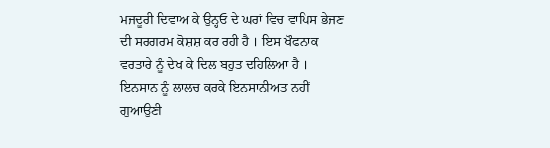ਮਜਦੂਰੀ ਦਿਵਾਅ ਕੇ ਉਨ੍ਹਓ ਦੇ ਘਰਾਂ ਵਿਚ ਵਾਪਿਸ ਭੇਜਣ ਦੀ ਸਰਗਰਮ ਕੋਸ਼ਸ਼ ਕਰ ਰਹੀ ਹੈ । ਇਸ ਖੌਫਨਾਕ ਵਰਤਾਰੇ ਨੂੰ ਦੇਖ ਕੇ ਦਿਲ ਬਹੁਤ ਦਹਿਲਿਆ ਹੈ ।
ਇਨਸਾਨ ਨੂੰ ਲਾਲਚ ਕਰਕੇ ਇਨਸਾਨੀਅਤ ਨਹੀਂ ਗੁਆਉਣੀ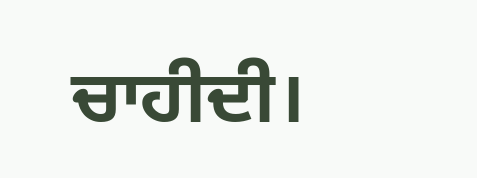ਚਾਹੀਦੀ।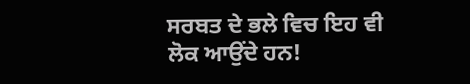ਸਰਬਤ ਦੇ ਭਲੇ ਵਿਚ ਇਹ ਵੀ ਲੋਕ ਆਉਂਦੇ ਹਨ!